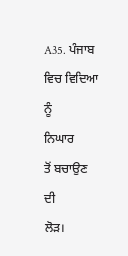A35. ਪੰਜਾਬ
ਵਿਚ ਵਿਦਿਆ
ਨੂੰ
ਨਿਘਾਰ
ਤੋਂ ਬਚਾਉਣ
ਦੀ
ਲੋੜ।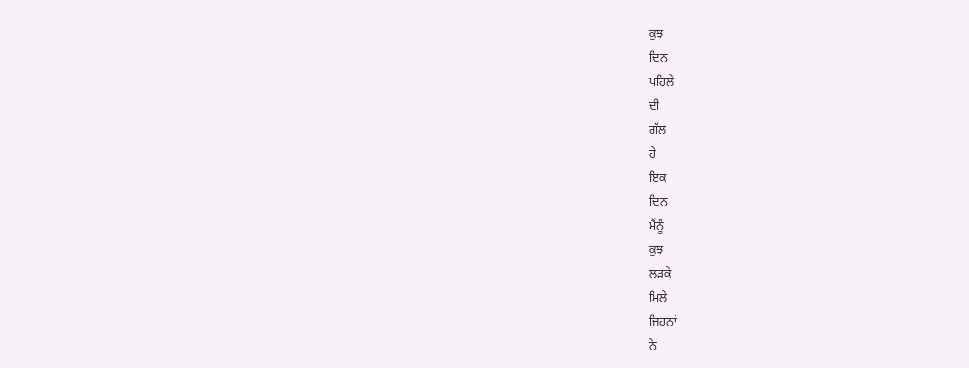ਕੁਝ
ਦਿਨ
ਪਹਿਲੇ
ਦੀ
ਗੱਲ
ਹੇ
ਇਕ
ਦਿਨ
ਮੈਂਨੂੰ
ਕੁਝ
ਲੜਕੇ
ਮਿਲੇ
ਜਿਹਨਾਂ
ਨੇ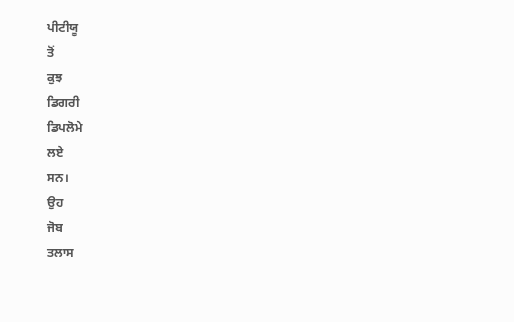ਪੀਟੀਯੂ
ਤੋਂ
ਕੁਝ
ਡਿਗਰੀ
ਡਿਪਲੋਮੇ
ਲਏ
ਸਨ।
ਉਹ
ਜੋਬ
ਤਲਾਸ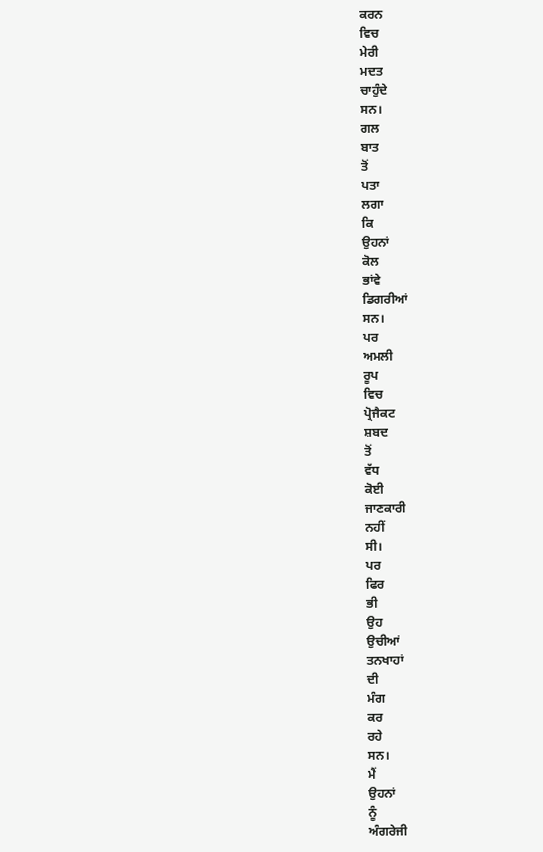ਕਰਨ
ਵਿਚ
ਮੇਰੀ
ਮਦਤ
ਚਾਹੁੰਦੇ
ਸਨ।
ਗਲ
ਬਾਤ
ਤੋਂ
ਪਤਾ
ਲਗਾ
ਕਿ
ਉਹਨਾਂ
ਕੋਲ
ਭਾਂਵੇ
ਡਿਗਰੀਆਂ
ਸਨ।
ਪਰ
ਅਮਲੀ
ਰੂਪ
ਵਿਚ
ਪ੍ਰੋਜੈਕਟ
ਸ਼ਬਦ
ਤੋਂ
ਵੱਧ
ਕੋਈ
ਜਾਣਕਾਰੀ
ਨਹੀਂ
ਸੀ।
ਪਰ
ਫਿਰ
ਭੀ
ਉਹ
ਉਚੀਆਂ
ਤਨਖਾਹਾਂ
ਦੀ
ਮੰਗ
ਕਰ
ਰਹੇ
ਸਨ।
ਮੈਂ
ਉਹਨਾਂ
ਨੂੰ
ਅੰਗਰੇਜੀ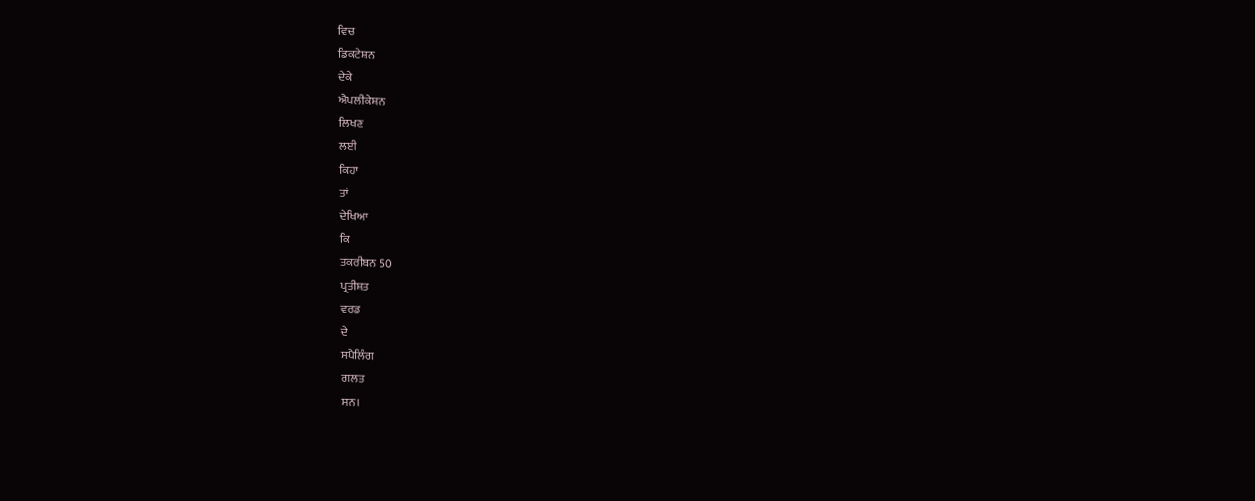ਵਿਚ
ਡਿਕਟੇਸ਼ਨ
ਦੇਕੇ
ਐਪਲੀਕੇਸ਼ਨ
ਲਿਖਣ
ਲਈ
ਕਿਹਾ
ਤਾਂ
ਦੇਖਿਆ
ਕਿ
ਤਕਰੀਬਨ 50
ਪ੍ਰਤੀਸ਼ਤ
ਵਰਡ
ਦੇ
ਸਪੈਲਿੰਗ
ਗਲਤ
ਸਨ।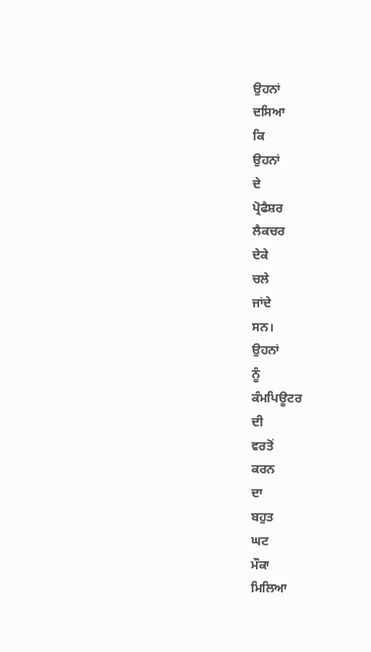ਉਹਨਾਂ
ਦਸਿਆ
ਕਿ
ਉਹਨਾਂ
ਦੇ
ਪ੍ਰੋਫੈਸ਼ਰ
ਲੈਕਚਰ
ਦੇਕੇ
ਚਲੇ
ਜਾਂਦੇ
ਸਨ।
ਉਹਨਾਂ
ਨੂੰ
ਕੰਮਪਿਊਟਰ
ਦੀ
ਵਰਤੋਂ
ਕਰਨ
ਦਾ
ਬਹੁਤ
ਘਟ
ਮੌਕਾ
ਮਿਲਿਆ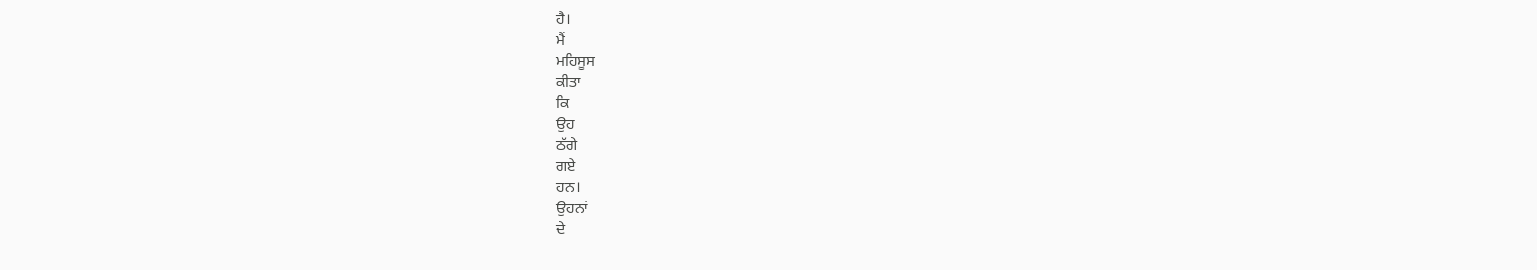ਹੈ।
ਮੈਂ
ਮਹਿਸੂਸ
ਕੀਤਾ
ਕਿ
ਉਹ
ਠੱਗੇ
ਗਏ
ਹਨ।
ਉਹਨਾਂ
ਦੇ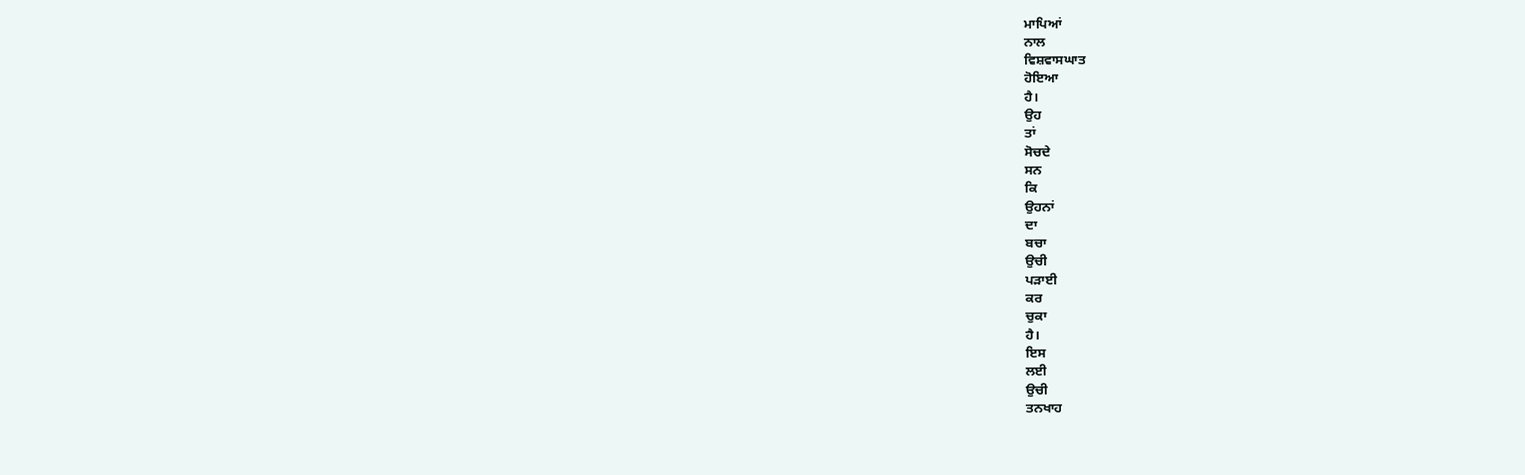ਮਾਪਿਆਂ
ਨਾਲ
ਵਿਸ਼ਵਾਸਘਾਤ
ਹੋਇਆ
ਹੈ।
ਉਹ
ਤਾਂ
ਸੋਚਦੇ
ਸਨ
ਕਿ
ਉਹਨਾਂ
ਦਾ
ਬਚਾ
ਉਚੀ
ਪੜਾਈ
ਕਰ
ਚੁਕਾ
ਹੈ।
ਇਸ
ਲਈ
ਉਚੀ
ਤਨਖਾਹ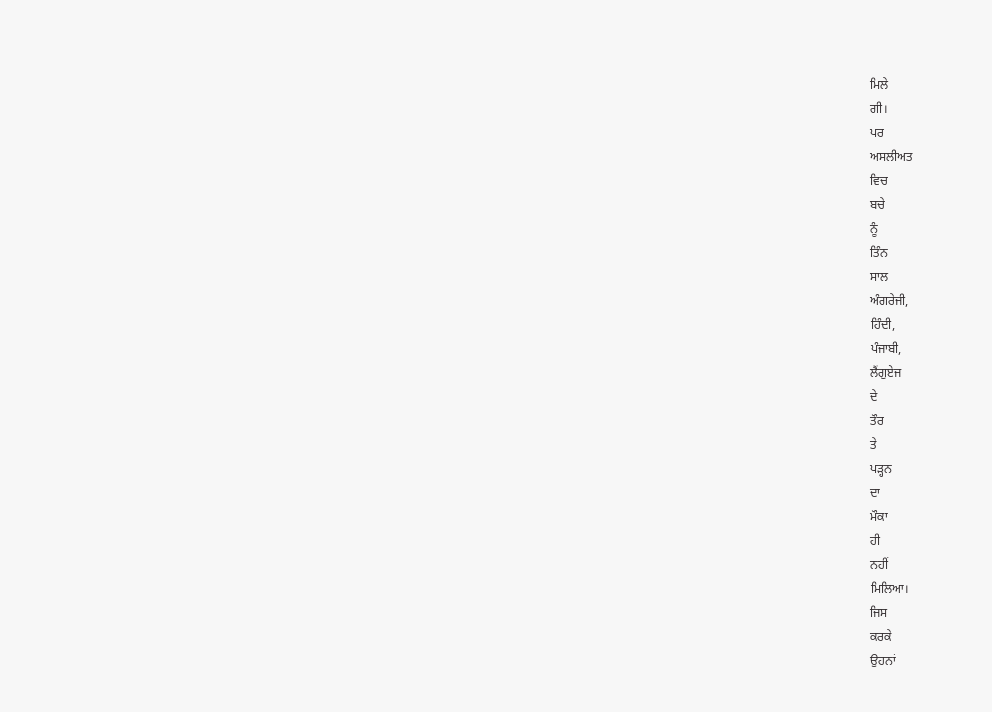ਮਿਲੇ
ਗੀ।
ਪਰ
ਅਸਲੀਅਤ
ਵਿਚ
ਬਚੇ
ਨੂੰ
ਤਿੰਨ
ਸਾਲ
ਅੰਗਰੇਜੀ,
ਹਿੰਦੀ,
ਪੰਜਾਬੀ,
ਲੈਂਗੁਏਜ
ਦੇ
ਤੌਰ
ਤੇ
ਪੜ੍ਹਨ
ਦਾ
ਮੌਕਾ
ਹੀ
ਨਹੀਂ
ਮਿਲਿਆ।
ਜਿਸ
ਕਰਕੇ
ਉਹਨਾਂ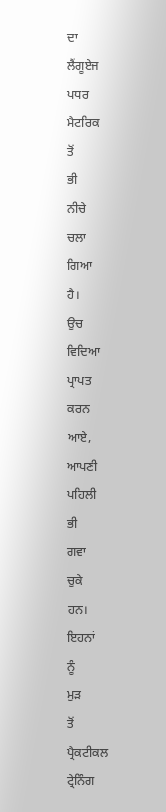ਦਾ
ਲੈਂਗੂਏਜ
ਪਧਰ
ਮੈਟਰਿਕ
ਤੋਂ
ਭੀ
ਨੀਚੇ
ਚਲਾ
ਗਿਆ
ਹੈ।
ਉਚ
ਵਿਦਿਆ
ਪ੍ਰਾਪਤ
ਕਰਨ
ਆਏ,
ਆਪਣੀ
ਪਹਿਲੀ
ਭੀ
ਗਵਾ
ਚੁਕੇ
ਹਨ।
ਇਹਨਾਂ
ਨੂੰ
ਮੁੜ
ਤੋਂ
ਪ੍ਰੈਕਟੀਕਲ
ਟ੍ਰੇਨਿੰਗ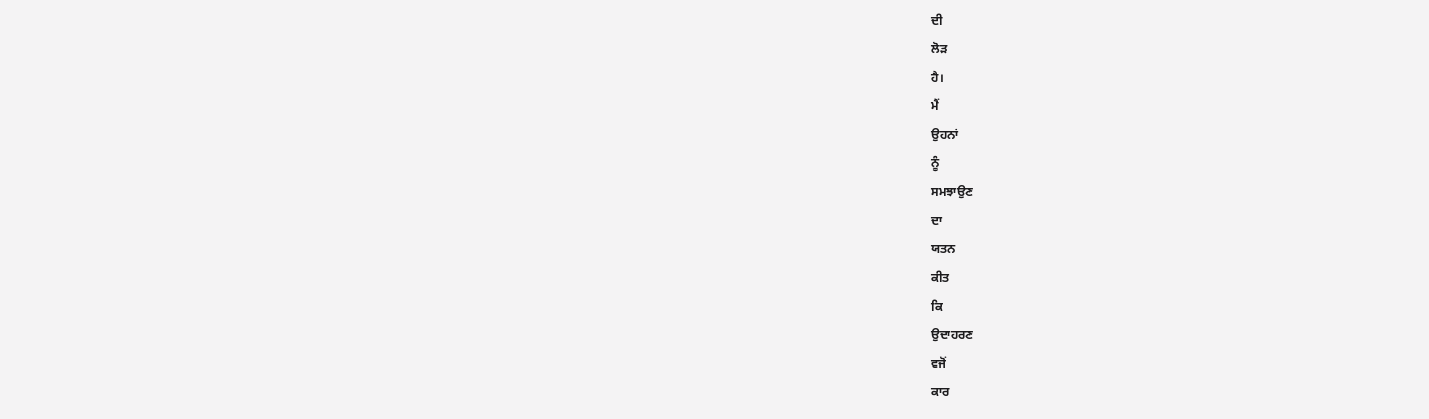ਦੀ
ਲੋੜ
ਹੈ।
ਮੈਂ
ਉਹਨਾਂ
ਨੂੰ
ਸਮਝਾਉਣ
ਦਾ
ਯਤਨ
ਕੀਤ
ਕਿ
ਉਦਾਹਰਣ
ਵਜੋਂ
ਕਾਰ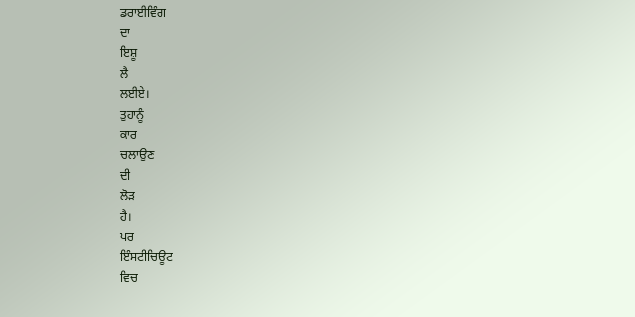ਡਰਾਈਵਿੰਗ
ਦਾ
ਇਸ਼ੂ
ਲੈ
ਲਈਏ।
ਤੁਹਾਨੂੰ
ਕਾਰ
ਚਲਾਉਣ
ਦੀ
ਲੋੜ
ਹੈ।
ਪਰ
ਇੰਸਟੀਚਿਊਟ
ਵਿਚ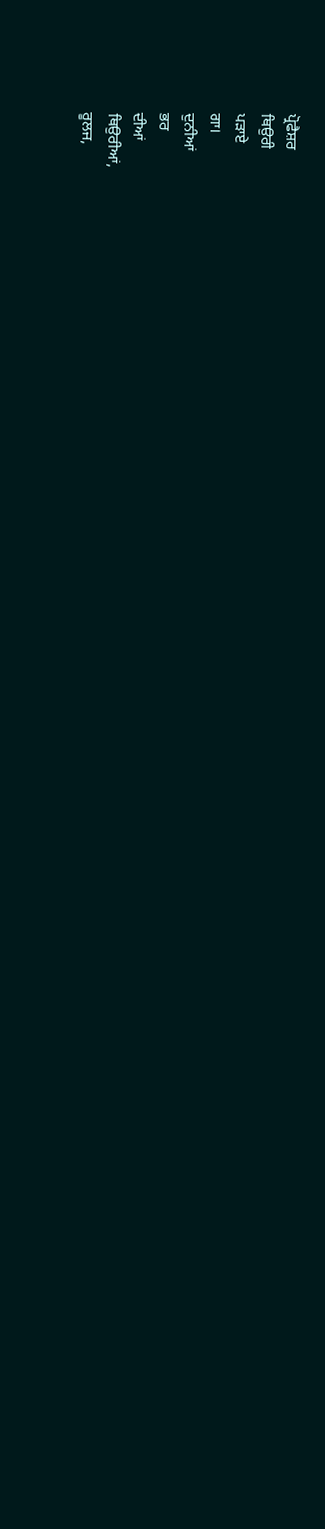ਪ੍ਰੋਫੈਸ਼ਰ
ਥਿਉਰੀ
ਪੜਾਏ
ਗਾ।
ਦੁਨੀਆਂ
ਭਰ
ਦੀਆਂ
ਥਿਉਰੀਆਂ,
ਰੂਲਜ,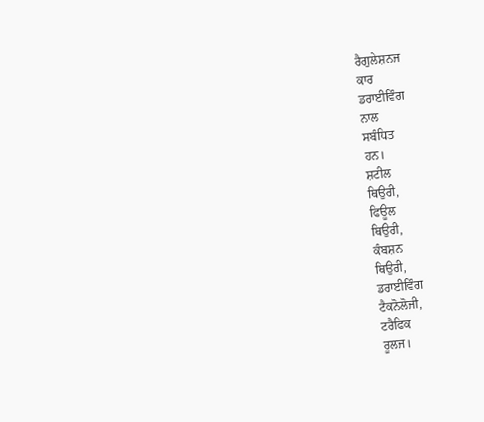ਰੈਗੁਲੇਸ਼ਨਜ
ਕਾਰ
ਡਰਾਈਵਿੰਗ
ਨਾਲ
ਸਬੰਧਿਤ
ਹਨ।
ਸ਼ਟੀਲ
ਥਿਉਰੀ,
ਫਿਊਲ
ਥਿਉਰੀ,
ਕੰਬਸ਼ਨ
ਥਿਉਰੀ,
ਡਰਾਈਵਿੰਗ
ਟੈਕਨੋਲੋਜੀ,
ਟਰੈਫਿਕ
ਰੂਲਜ।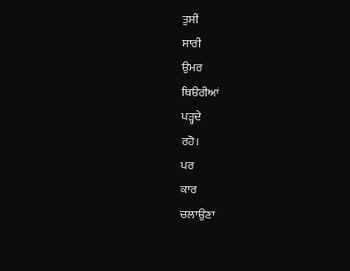ਤੁਸੀਂ
ਸਾਰੀ
ਉਮਰ
ਥਿੳਰੀਆਂ
ਪੜ੍ਹਦੇ
ਰਹੋ।
ਪਰ
ਕਾਰ
ਚਲਾਉਣਾ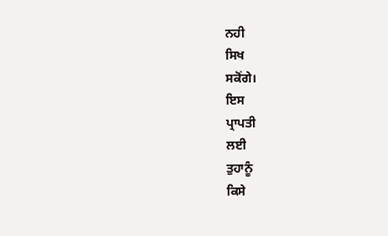ਨਹੀ
ਸਿਖ
ਸਕੋਂਗੇ।
ਇਸ
ਪ੍ਰਾਪਤੀ
ਲਈ
ਤੁਹਾਨੂੰ
ਕਿਸੇ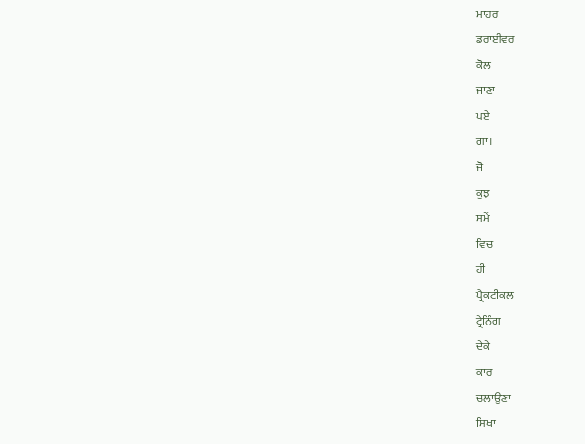ਮਾਹਰ
ਡਰਾਈਵਰ
ਕੋਲ
ਜਾਣਾ
ਪਏ
ਗਾ।
ਜੋ
ਕੁਝ
ਸਮੇਂ
ਵਿਚ
ਹੀ
ਪ੍ਰੈਕਟੀਕਲ
ਟ੍ਰੇਨਿੰਗ
ਦੇਕੇ
ਕਾਰ
ਚਲਾਉਣਾ
ਸਿਖਾ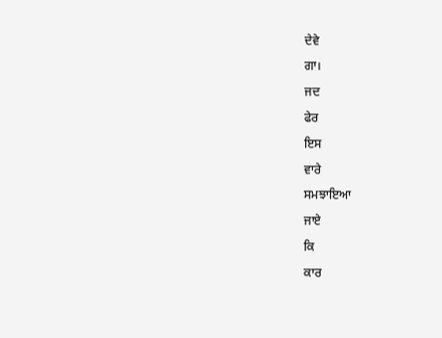ਦੇਵੇ
ਗਾ।
ਜਦ
ਫੇਰ
ਇਸ
ਵਾਰੇ
ਸਮਝਾਇਆ
ਜਾਏ
ਕਿ
ਕਾਰ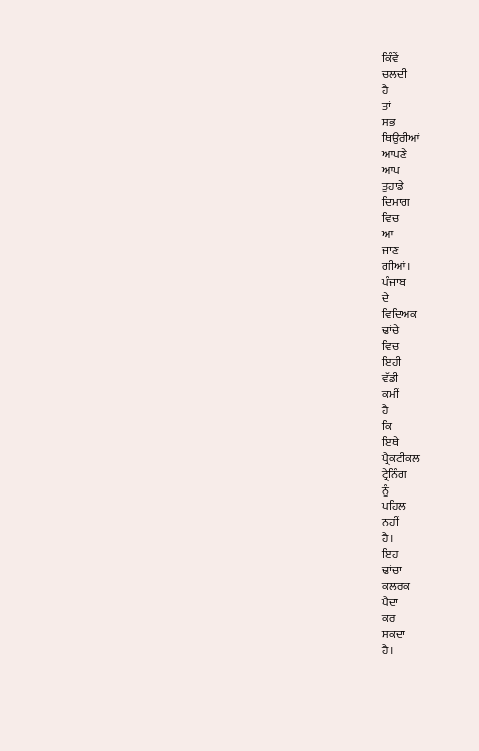ਕਿੰਵੇਂ
ਚਲਦੀ
ਹੈ
ਤਾਂ
ਸਭ
ਥਿਉਰੀਆਂ
ਆਪਣੇ
ਆਪ
ਤੁਹਾਡੇ
ਦਿਮਾਗ
ਵਿਚ
ਆ
ਜਾਣ
ਗੀਆਂ।
ਪੰਜਾਬ
ਦੇ
ਵਿਦਿਅਕ
ਢਾਂਚੇ
ਵਿਚ
ਇਹੀ
ਵੱਡੀ
ਕਮੀਂ
ਹੈ
ਕਿ
ਇਥੇ
ਪ੍ਰੈਕਟੀਕਲ
ਟ੍ਰੇਨਿੰਗ
ਨੂੰ
ਪਹਿਲ
ਨਹੀਂ
ਹੈ।
ਇਹ
ਢਾਂਚਾ
ਕਲਰਕ
ਪੈਦਾ
ਕਰ
ਸਕਦਾ
ਹੈ।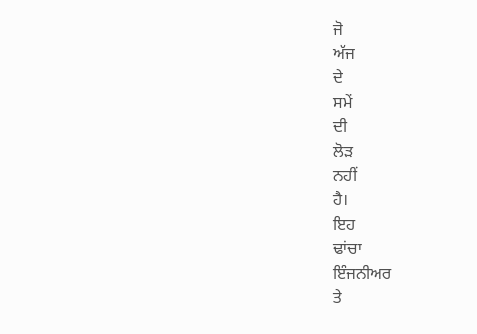ਜੋ
ਅੱਜ
ਦੇ
ਸਮੇਂ
ਦੀ
ਲੋੜ
ਨਹੀਂ
ਹੈ।
ਇਹ
ਢਾਂਚਾ
ਇੰਜਨੀਅਰ
ਤੇ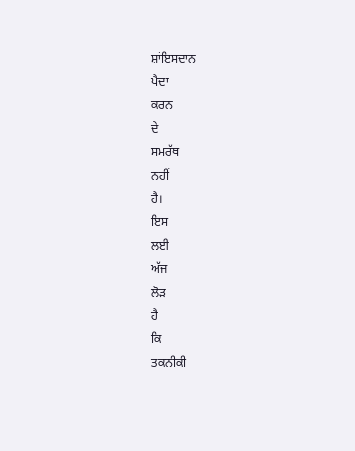ਸ਼ਾਂਇਸਦਾਨ
ਪੈਦਾ
ਕਰਨ
ਦੇ
ਸਮਰੱਥ
ਨਹੀਂ
ਹੈ।
ਇਸ
ਲਈ
ਅੱਜ
ਲੋੜ
ਹੈ
ਕਿ
ਤਕਨੀਕੀ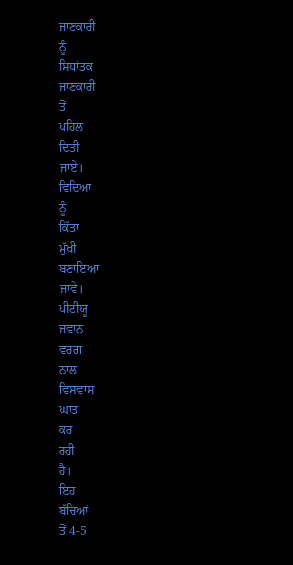ਜਾਣਕਾਰੀ
ਨੂੰ
ਸਿਧਾਂਤਕ
ਜਾਣਕਾਰੀ
ਤੋਂ
ਪਹਿਲ
ਦਿਤੀ
ਜਾਏ।
ਵਿਦਿਆ
ਨੂੰ
ਕਿੱਤਾ
ਮੁੱਖੀ
ਬਣਾਇਆ
ਜਾਵੇ।
ਪੀਟੀਯੂ
ਜਵਾਨ
ਵਰਗ
ਨਾਲ
ਵਿਸਵਾਸ
ਘਾਤ
ਕਰ
ਰਹੀ
ਹੈ।
ਇਹ
ਬੱਚਿਆਂ
ਤੋਂ 4-5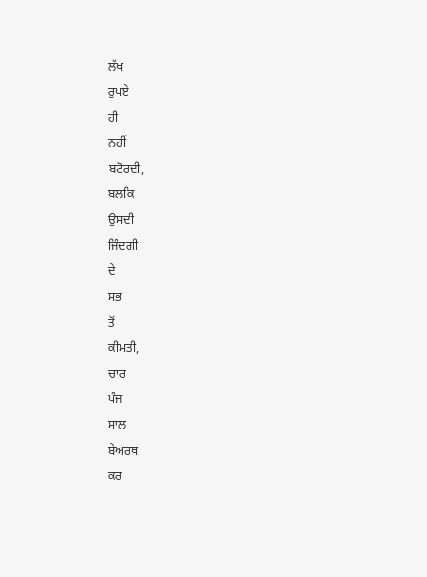ਲੱਖ
ਰੁਪਏ
ਹੀ
ਨਹੀਂ
ਬਟੋਰਦੀ,
ਬਲਕਿ
ਉਸਦੀ
ਜਿੰਦਗੀ
ਦੇ
ਸਭ
ਤੋਂ
ਕੀਮਤੀ,
ਚਾਰ
ਪੰਜ
ਸਾਲ
ਬੇਅਰਥ
ਕਰ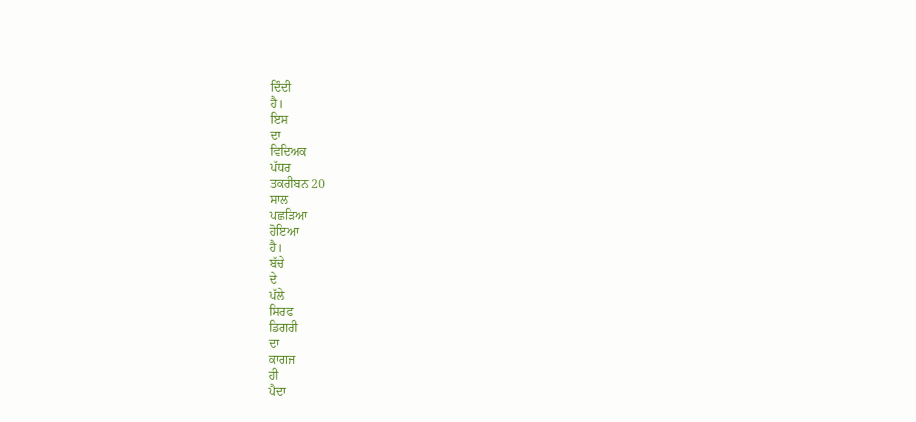ਦਿੰਦੀ
ਹੈ।
ਇਸ
ਦਾ
ਵਿਦਿਅਕ
ਪੱਧਰ
ਤਕਰੀਬਨ 20
ਸਾਲ
ਪਛੜਿਆ
ਹੋਇਆ
ਹੈ।
ਬੱਚੇ
ਦੇ
ਪੱਲੇ
ਸਿਰਫ
ਡਿਗਰੀ
ਦਾ
ਕਾਗਜ
ਹੀ
ਪੈਦਾ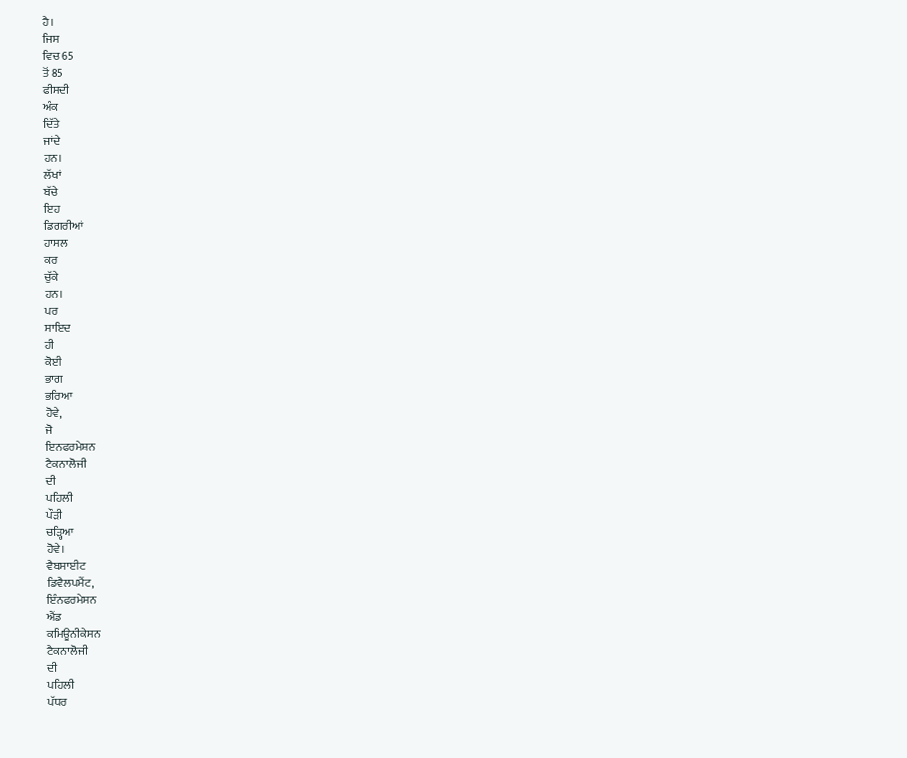ਹੈ।
ਜਿਸ
ਵਿਚ 65
ਤੋਂ 85
ਫੀਸਦੀ
ਅੰਕ
ਦਿੱਤੇ
ਜਾਂਦੇ
ਹਨ।
ਲੱਖਾਂ
ਬੱਚੇ
ਇਹ
ਡਿਗਰੀਆਂ
ਹਾਸਲ
ਕਰ
ਚੁੱਕੇ
ਹਨ।
ਪਰ
ਸਾਇਦ
ਹੀ
ਕੋਈ
ਭਾਗ
ਭਰਿਆ
ਹੋਵੇ,
ਜੋ
ਇਨਫਰਮੇਸ਼ਨ
ਟੈਕਨਾਲੋਜੀ
ਦੀ
ਪਹਿਲੀ
ਪੌੜੀ
ਚੜ੍ਹਿਆ
ਹੋਵੇ।
ਵੈਬਸਾਈਟ
ਡਿਵੈਲਪਮੈਂਟ,
ਇੰਨਫਰਮੇਸਨ
ਐਂਡ
ਕਮਿਊਨੀਕੇਸਨ
ਟੈਕਨਾਲੋਜੀ
ਦੀ
ਪਹਿਲੀ
ਪੱਧਰ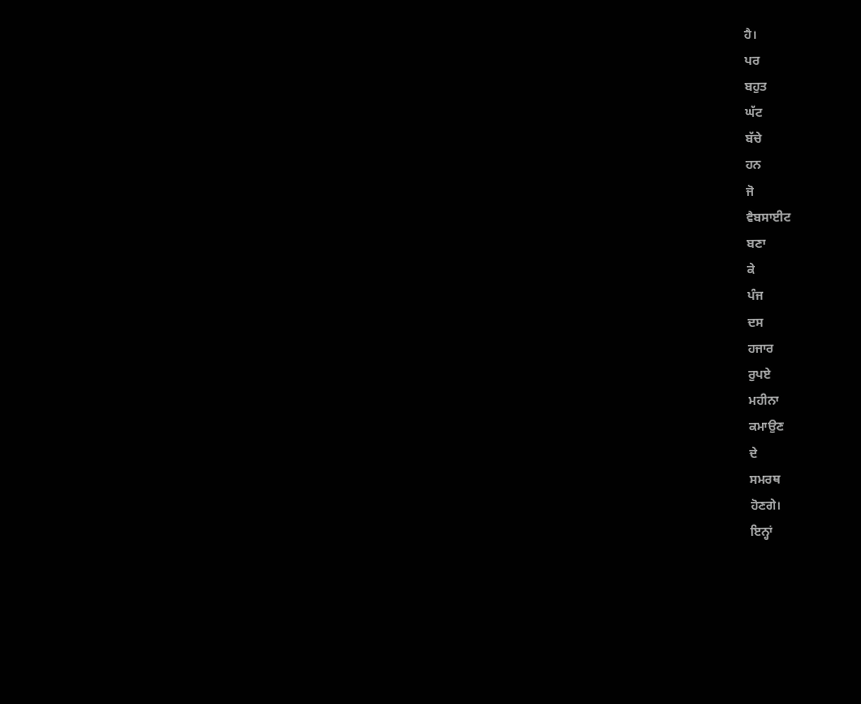ਹੈ।
ਪਰ
ਬਹੁਤ
ਘੱਟ
ਬੱਚੇ
ਹਨ
ਜੋ
ਵੈਬਸਾਈਟ
ਬਣਾ
ਕੇ
ਪੰਜ
ਦਸ
ਹਜਾਰ
ਰੁਪਏ
ਮਹੀਨਾ
ਕਮਾਉਣ
ਦੇ
ਸਮਰਥ
ਹੋਣਗੇ।
ਇਨ੍ਹਾਂ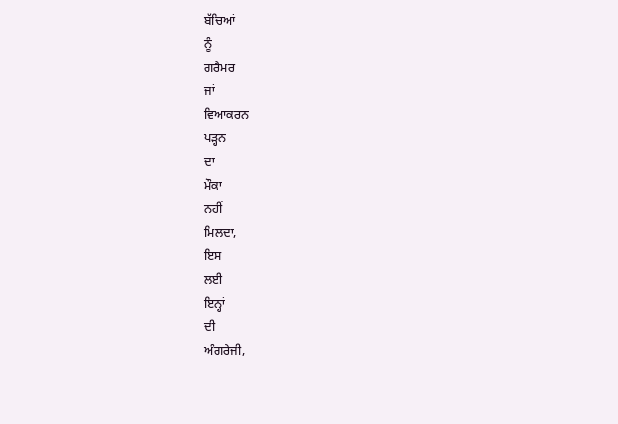ਬੱਚਿਆਂ
ਨੂੰ
ਗਰੈਮਰ
ਜਾਂ
ਵਿਆਕਰਨ
ਪੜ੍ਹਨ
ਦਾ
ਮੌਕਾ
ਨਹੀਂ
ਮਿਲਦਾ,
ਇਸ
ਲਈ
ਇਨ੍ਹਾਂ
ਦੀ
ਅੰਗਰੇਜੀ,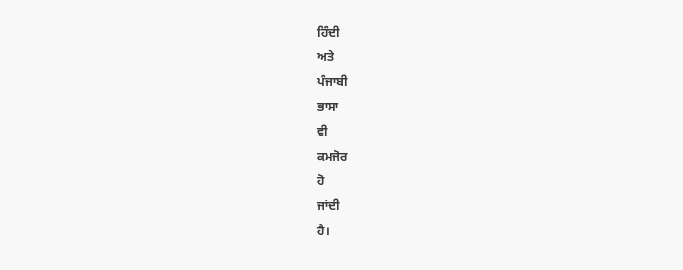ਹਿੰਦੀ
ਅਤੇ
ਪੰਜਾਬੀ
ਭਾਸਾ
ਵੀ
ਕਮਜੋਰ
ਹੋ
ਜਾਂਦੀ
ਹੈ।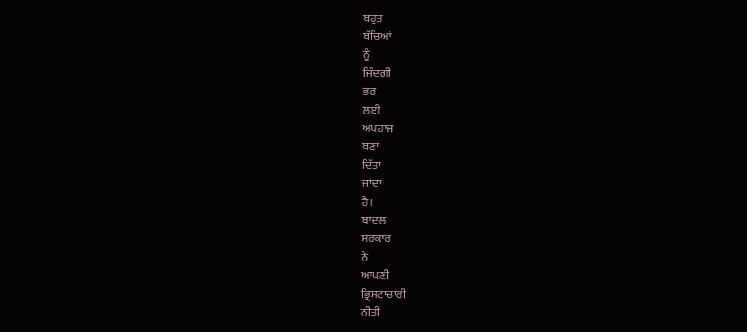ਬਹੁਤ
ਬੱਚਿਆਂ
ਨੂੰ
ਜਿੰਦਗੀ
ਭਰ
ਲਈ
ਅਪਹਾਜ
ਬਣਾ
ਦਿੱਤਾ
ਜਾਂਦਾ
ਹੈ।
ਬਾਦਲ
ਸਰਕਾਰ
ਨੇ
ਆਪਣੀ
ਭ੍ਰਿਸਟਾਚਾਰੀ
ਨੀਤੀ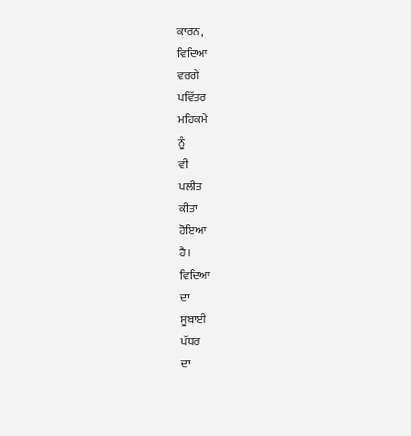ਕਾਰਨ,
ਵਿਦਿਆ
ਵਰਗੇ
ਪਵਿੱਤਰ
ਮਹਿਕਮੇ
ਨੂੰ
ਵੀ
ਪਲੀਤ
ਕੀਤਾ
ਹੋਇਆ
ਹੈ।
ਵਿਦਿਆ
ਦਾ
ਸੂਬਾਈ
ਪੱਧਰ
ਦਾ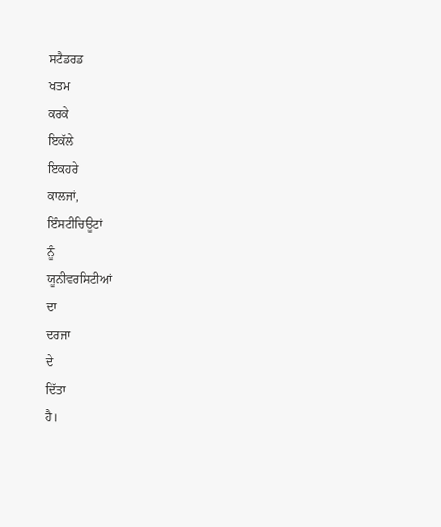ਸਟੈਡਰਡ
ਖਤਮ
ਕਰਕੇ
ਇਕੱਲੇ
ਇਕਹਰੇ
ਕਾਲਜਾਂ,
ਇੰਸਟੀਚਿਊਟਾਂ
ਨੂੰ
ਯੂਨੀਵਰਸਿਟੀਆਂ
ਦਾ
ਦਰਜਾ
ਦੇ
ਦਿੱਤਾ
ਹੈ।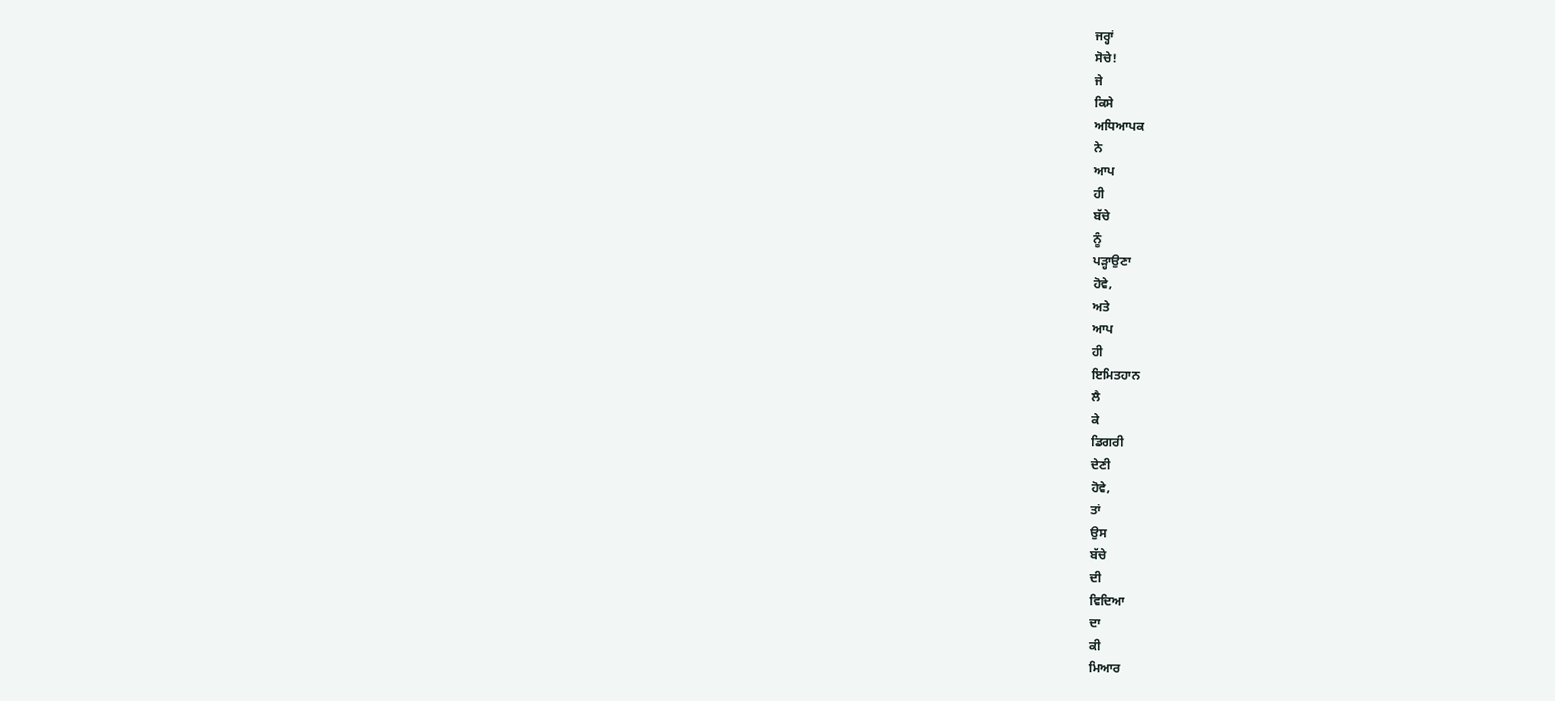ਜਰ੍ਹਾਂ
ਸੋਚੇ!
ਜੇ
ਕਿਸੇ
ਅਧਿਆਪਕ
ਨੇ
ਆਪ
ਹੀ
ਬੱਚੇ
ਨੂੰ
ਪੜ੍ਹਾਉਣਾ
ਹੋਵੇ,
ਅਤੇ
ਆਪ
ਹੀ
ਇਮਿਤਹਾਨ
ਲੈ
ਕੇ
ਡਿਗਰੀ
ਦੇਣੀ
ਹੋਵੇ,
ਤਾਂ
ਉਸ
ਬੱਚੇ
ਦੀ
ਵਿਦਿਆ
ਦਾ
ਕੀ
ਮਿਆਰ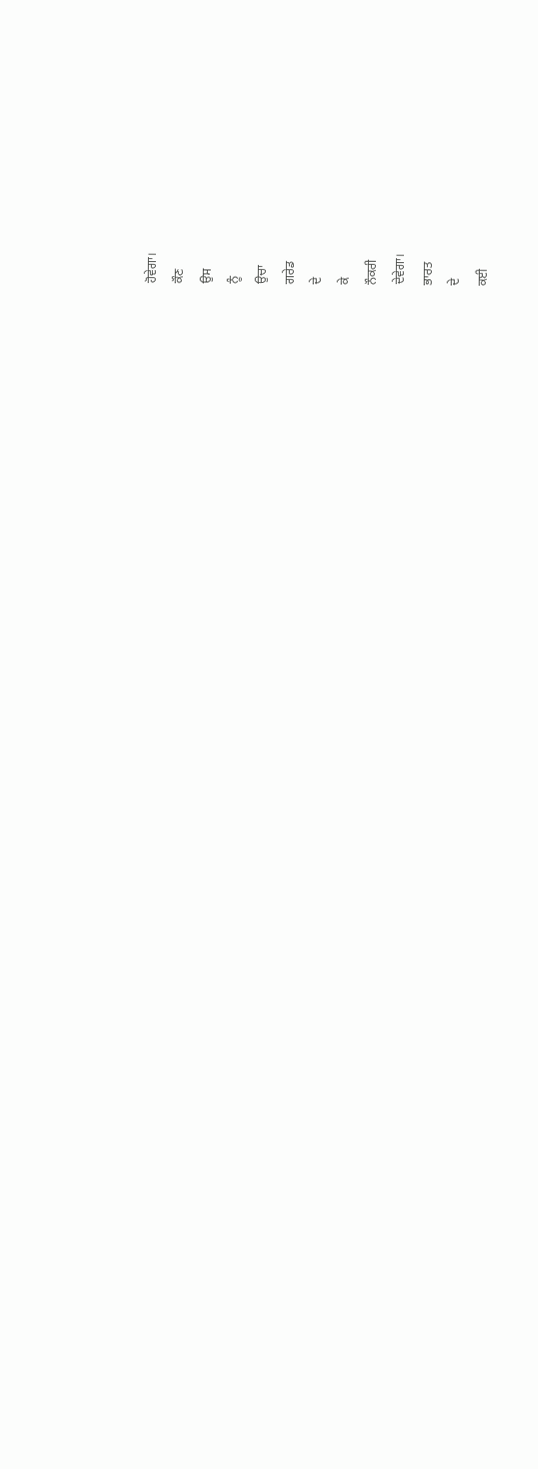ਹੋਵੇਗਾ।
ਕੌਣ
ਉਸ
ਨੂੰ
ਉਚਾ
ਗਰੇਡ
ਦੇ
ਕੇ
ਨੌਕਰੀ
ਦੇਵੇਗਾ।
ਭਾਰਤ
ਦੇ
ਕਈ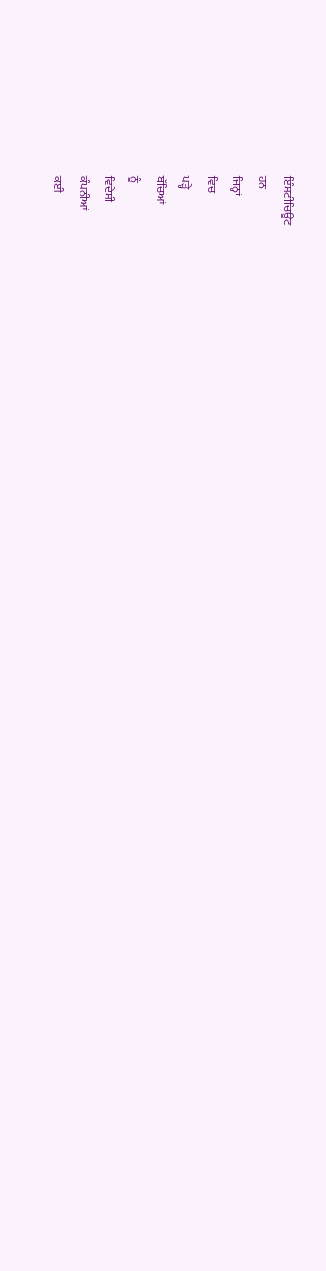ਇੰਸਟੀਚਿਊਟ
ਹਨ
ਜਿਨ੍ਹਾਂ
ਵਿਚ
ਪੜ੍ਹੇ
ਬੱਚਿਆਂ
ਨੂੰ
ਵਿਦੇਸੀ
ਕੰਪਨੀਆਂ
ਕਈ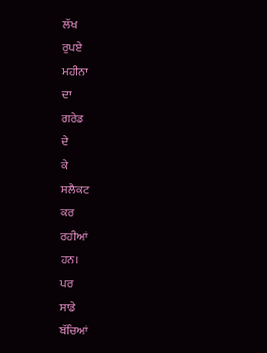ਲੱਖ
ਰੁਪਏ
ਮਹੀਨਾ
ਦਾ
ਗਰੇਡ
ਦੇ
ਕੇ
ਸਲੈਕਟ
ਕਰ
ਰਹੀਆਂ
ਹਨ।
ਪਰ
ਸਾਡੇ
ਬੱਚਿਆਂ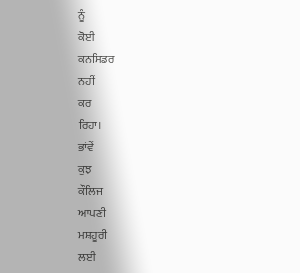ਨੂੰ
ਕੋਈ
ਕਨਸਿਡਰ
ਨਹੀਂ
ਕਰ
ਰਿਹਾ।
ਭਾਂਵੇਂ
ਕੁਝ
ਕੌਲਿਜ
ਆਪਣੀ
ਮਸ਼ਹੂਰੀ
ਲਈ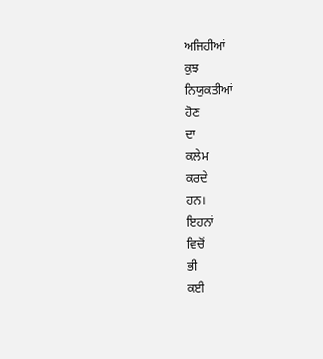ਅਜਿਹੀਆਂ
ਕੁਝ
ਨਿਯੁਕਤੀਆਂ
ਹੋਣ
ਦਾ
ਕਲੇਮ
ਕਰਦੇ
ਹਨ।
ਇਹਨਾਂ
ਵਿਚੋਂ
ਭੀ
ਕਈ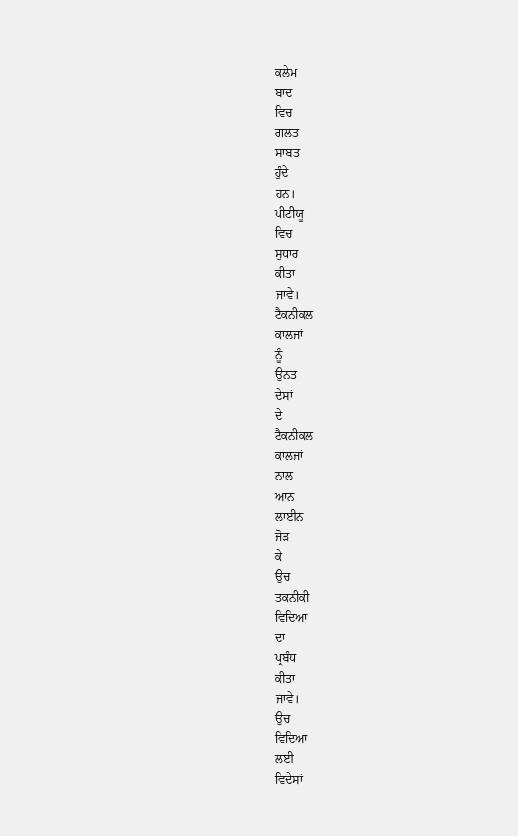ਕਲੇਮ
ਬਾਦ
ਵਿਚ
ਗਲਤ
ਸਾਬਤ
ਹੁੰਦੇ
ਹਨ।
ਪੀਟੀਯੂ
ਵਿਚ
ਸੁਧਾਰ
ਕੀਤਾ
ਜਾਵੇ।
ਟੈਕਨੀਕਲ
ਕਾਲਜਾਂ
ਨੂੰ
ਉਨਤ
ਦੇਸਾਂ
ਦੇ
ਟੈਕਨੀਕਲ
ਕਾਲਜਾਂ
ਨਾਲ
ਆਨ
ਲਾਈਨ
ਜੋੜ
ਕੇ
ਉਚ
ਤਕਨੀਕੀ
ਵਿਦਿਆ
ਦਾ
ਪ੍ਰਬੰਧ
ਕੀਤਾ
ਜਾਵੇ।
ਉਚ
ਵਿਦਿਆ
ਲਈ
ਵਿਦੇਸਾਂ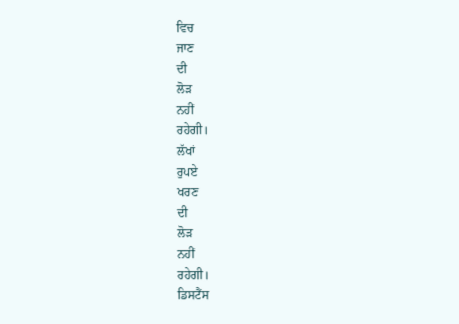ਵਿਚ
ਜਾਣ
ਦੀ
ਲੋੜ
ਨਹੀਂ
ਰਹੇਗੀ।
ਲੱਖਾਂ
ਰੁਪਏ
ਖਰਣ
ਦੀ
ਲੋੜ
ਨਹੀਂ
ਰਹੇਗੀ।
ਡਿਸਟੈਂਸ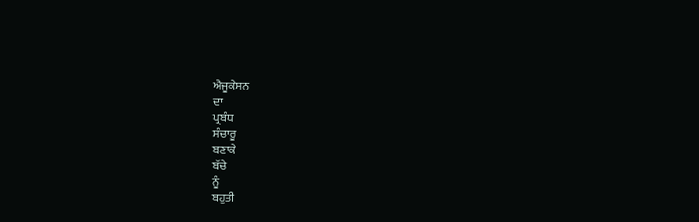ਐਜੂਕੇਸਨ
ਦਾ
ਪ੍ਰਬੰਧ
ਸੰਚਾਰੂ
ਬਣਾਕੇ
ਬੱਚੇ
ਨੂੰ
ਬਹੁਤੀ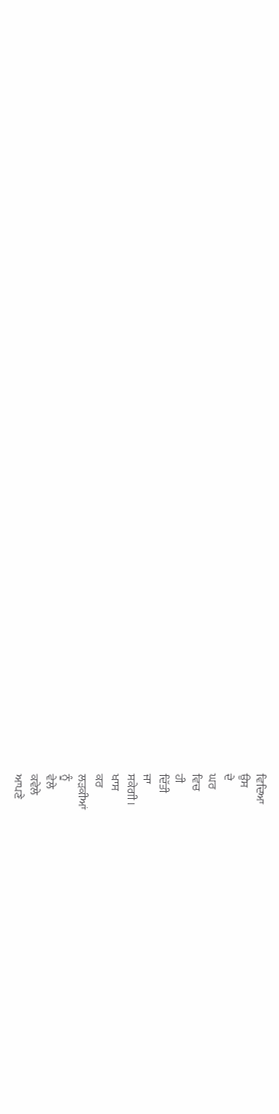ਵਿਦਿਆ
ਉਸ
ਦੇ
ਘਰ
ਵਿਚ
ਹੀ
ਦਿੱਤੀ
ਜਾ
ਸਕੇਗੀ।
ਖਾਸ
ਕਰ
ਲੜਕੀਆਂ
ਨੂੰ
ਵੇਲੇ
ਕਵੇਲੇ
ਆਪਣੇ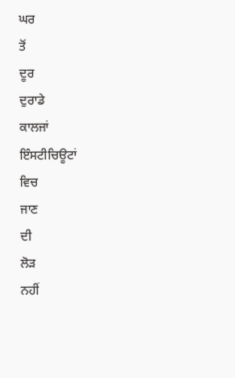ਘਰ
ਤੋਂ
ਦੂਰ
ਦੁਰਾਡੇ
ਕਾਲਜਾਂ
ਇੰਸਟੀਚਿਊਟਾਂ
ਵਿਚ
ਜਾਣ
ਦੀ
ਲੋੜ
ਨਹੀਂ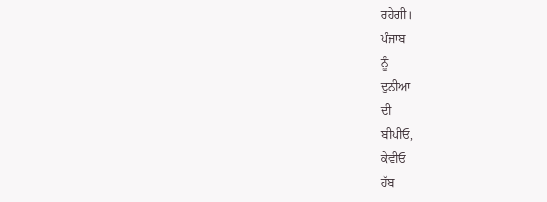ਰਹੇਗੀ।
ਪੰਜਾਬ
ਨੂੰ
ਦੁਨੀਆ
ਦੀ
ਬੀਪੀਓ,
ਕੇਵੀਓ
ਹੱਬ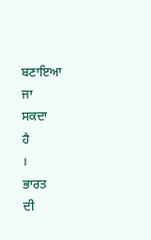ਬਣਾਇਆ
ਜਾ
ਸਕਦਾ
ਹੈ
।
ਭਾਰਤ
ਦੀ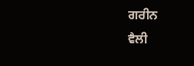ਗਰੀਨ
ਵੈਲੀ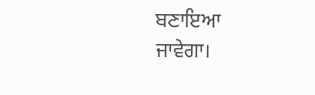ਬਣਾਇਆ
ਜਾਵੇਗਾ।